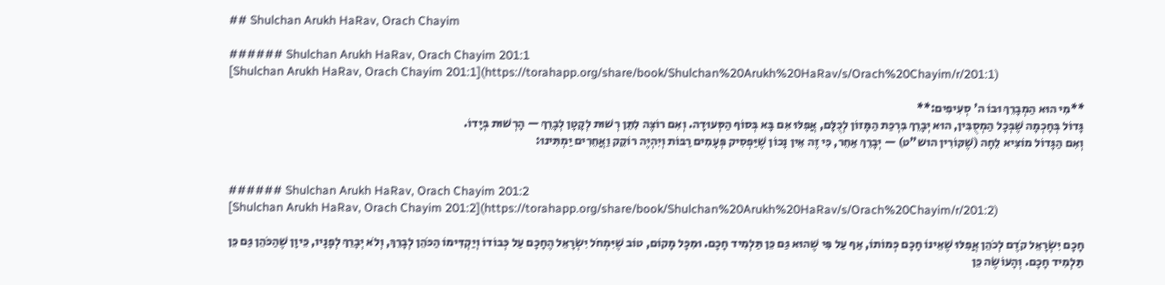## Shulchan Arukh HaRav, Orach Chayim

###### Shulchan Arukh HaRav, Orach Chayim 201:1
[Shulchan Arukh HaRav, Orach Chayim 201:1](https://torahapp.org/share/book/Shulchan%20Arukh%20HaRav/s/Orach%20Chayim/r/201:1)

**מִי הוּא הַמְבָרֵךְ וּבוֹ ה' סְעִיפִים:**
גָּדוֹל בְּחָכְמָה שֶׁבְּכָל הַמְסֻבִּין, הוּא יְבָרֵךְ בִּרְכַּת הַמָּזוֹן לְכֻלָּם, אֲפִלּוּ אִם בָּא בְּסוֹף הַסְּעוּדָה. וְאִם רוֹצֶה לִתֵּן רְשׁוּת לְקָטָן לְבָרֵךְ — הָרְשׁוּת בְּיָדוֹ.
וְאִם הַגָּדוֹל מוֹצִיא לֵחָה (שֶׁקּוֹרִין הוש"ט) — יְבָרֵךְ אַחֵר, כִּי זֶה אֵין נָכוֹן שֶׁיַּפְסִיק פְּעָמִים רַבּוֹת וְיִהְיֶה רוֹקֵק וַאֲחֵרִים יַמְתִּינוּ:


###### Shulchan Arukh HaRav, Orach Chayim 201:2
[Shulchan Arukh HaRav, Orach Chayim 201:2](https://torahapp.org/share/book/Shulchan%20Arukh%20HaRav/s/Orach%20Chayim/r/201:2)

חָכָם יִשְׂרָאֵל קֹדֶם לְכֹהֵן אֲפִלּוּ שֶׁאֵינוֹ חָכָם כְּמוֹתוֹ, אַף עַל פִּי שֶׁהוּא גַּם כֵּן תַּלְמִיד חָכָם. וּמִכָּל מָקוֹם, טוֹב שֶׁיִּמְחֹל יִשְׂרָאֵל הֶחָכָם עַל כְּבוֹדוֹ וְיַקְדִּימוֹ הַכֹּהֵן לְבָרֵךְ, וְלֹא יְבָרֵךְ לְפָנָיו, כֵּיוָן שֶׁהַכֹּהֵן גַּם כֵּן תַּלְמִיד חָכָם. וְהָעוֹשֶׂה כֵּן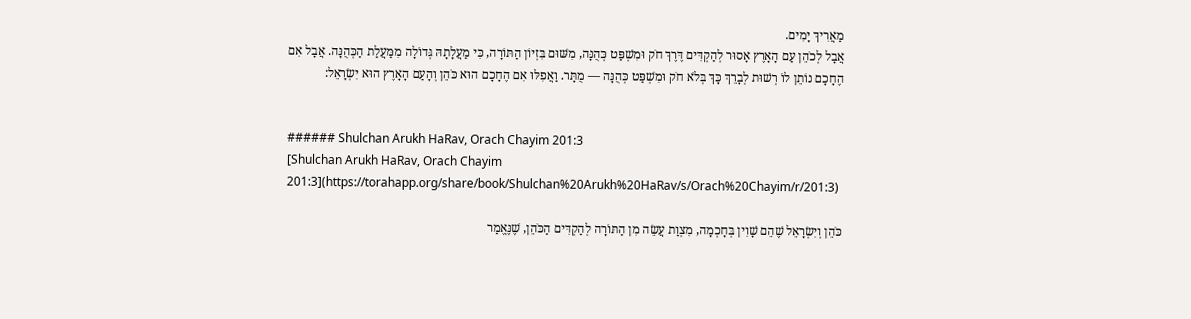מַאֲרִיךְ יָמִים.
אֲבָל לְכֹהֵן עַם הָאָרֶץ אָסוּר לְהַקְדִּים דֶּרֶךְ חֹק וּמִשְׁפַּט כְּהֻנָּה, מִשּׁוּם בִּזְיוֹן הַתּוֹרָה, כִּי מַעֲלָתָהּ גְּדוֹלָה מִמַּעֲלַת הַכְּהֻנָּה. אֲבָל אִם הֶחָכָם נוֹתֵן לוֹ רְשׁוּת לְבָרֵךְ כָּךְ בְּלֹא חֹק וּמִשְׁפַּט כְּהֻנָּה — מֻתָּר. וַאֲפִלּוּ אִם הֶחָכָם הוּא כֹּהֵן וְהָעַם הָאָרֶץ הוּא יִשְׂרָאֵל:


###### Shulchan Arukh HaRav, Orach Chayim 201:3
[Shulchan Arukh HaRav, Orach Chayim 201:3](https://torahapp.org/share/book/Shulchan%20Arukh%20HaRav/s/Orach%20Chayim/r/201:3)

כֹּהֵן וְיִשְׂרָאֵל שֶׁהֵם שָׁוִין בְּחָכְמָה, מִצְוַת עֲשֵׂה מִן הַתּוֹרָה לְהַקְדִּים הַכֹּהֵן, שֶׁנֶּאֱמַר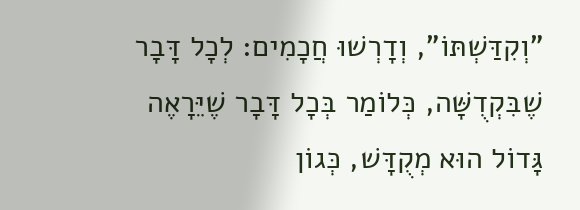"וְקִדַּשְׁתּוֹ", וְדָרְשׁוּ חֲכָמִים: לְכָל דָּבָר שֶׁבִּקְדֻשָּׁה, כְּלוֹמַר בְּכָל דָּבָר שֶׁיֵּרָאֶה גָּדוֹל הוּא מְקֻדָּשׁ, כְּגוֹן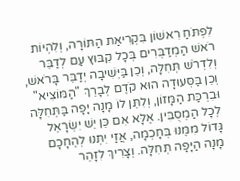לִפְתֹּחַ רִאשׁוֹן בִּקְרִיאַת הַתּוֹרָה, וְלִהְיוֹת רֹאשׁ הַמְדַבְּרִים בְּכָל קִבּוּץ עַם לְדַבֵּר וְלִדְרֹשׁ תְּחִלָּה, וְכֵן בַּיְּשִׁיבָה יְדַבֵּר בָּרֹאשׁ, וְכֵן בַּסְּעוּדָה הוּא קֹדֶם לְבָרֵךְ "הַמּוֹצִיא" וּבִרְכַּת הַמָּזוֹן, וְלִתֵּן לוֹ מָנָה יָפָה בַּתְּחִלָּה לְכָל הַמְסֻבִּין. אֶלָּא אִם כֵּן יֵשׁ יִשְׂרָאֵל גָּדוֹל מִמֶּנּוּ בְּחָכְמָה, אֲזַי יִתְּנוּ לְהֶחָכָם מָנָה הַיָּפָה תְּחִלָּה. וְצָרִיךְ לִזָּהֵר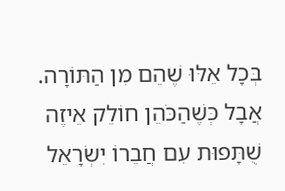בְּכָל אֵלּוּ שֶׁהֵם מִן הַתּוֹרָה. אֲבָל כְּשֶׁהַכֹּהֵן חוֹלֵק אֵיזֶה שֻׁתָּפוּת עִם חֲבֵרוֹ יִשְׂרָאֵל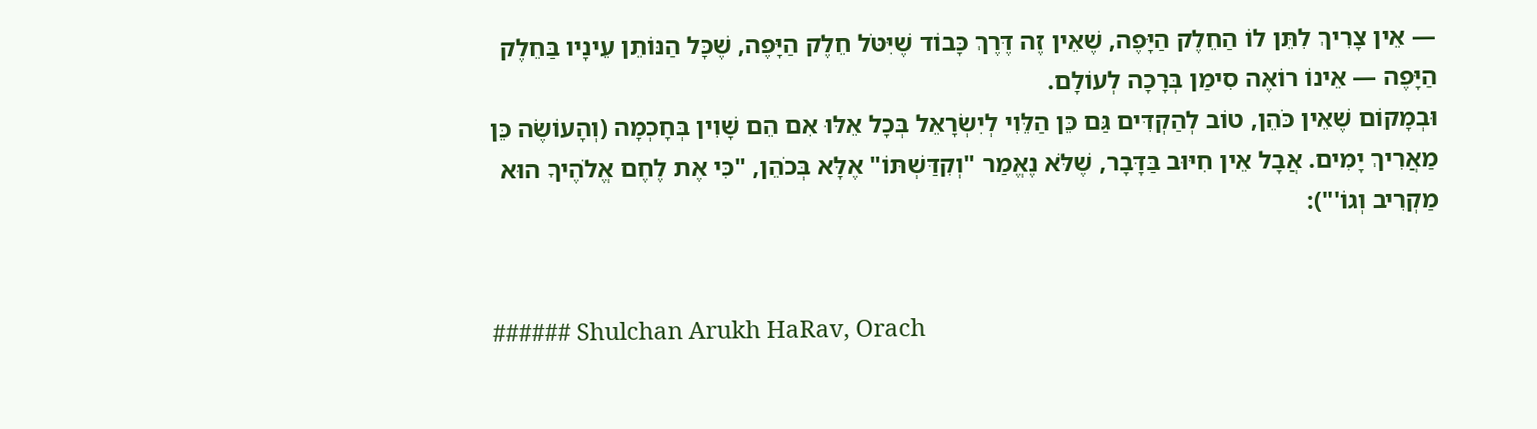— אֵין צָרִיךְ לִתֵּן לוֹ הַחֵלֶק הַיָּפֶה, שֶׁאֵין זֶה דֶּרֶךְ כָּבוֹד שֶׁיִּטֹּל חֵלֶק הַיָּפֶה, שֶׁכָּל הַנּוֹתֵן עֵינָיו בַּחֵלֶק הַיָּפֶה — אֵינוֹ רוֹאֶה סִימַן בְּרָכָה לְעוֹלָם.
וּבְמָקוֹם שֶׁאֵין כֹּהֵן, טוֹב לְהַקְדִּים גַּם כֵּן הַלֵּוִי לְיִשְׂרָאֵל בְּכָל אֵלּוּ אִם הֵם שָׁוִין בְּחָכְמָה (וְהָעוֹשֶׂה כֵּן מַאֲרִיךְ יָמִים. אֲבָל אֵין חִיּוּב בַּדָּבָר, שֶׁלֹּא נֶאֱמַר "וְקִדַּשְׁתּוֹ" אֶלָּא בְּכֹהֵן, "כִּי אֶת לֶחֶם אֱלֹהֶיךָ הוּא מַקְרִיב וְגוֹ'"):


###### Shulchan Arukh HaRav, Orach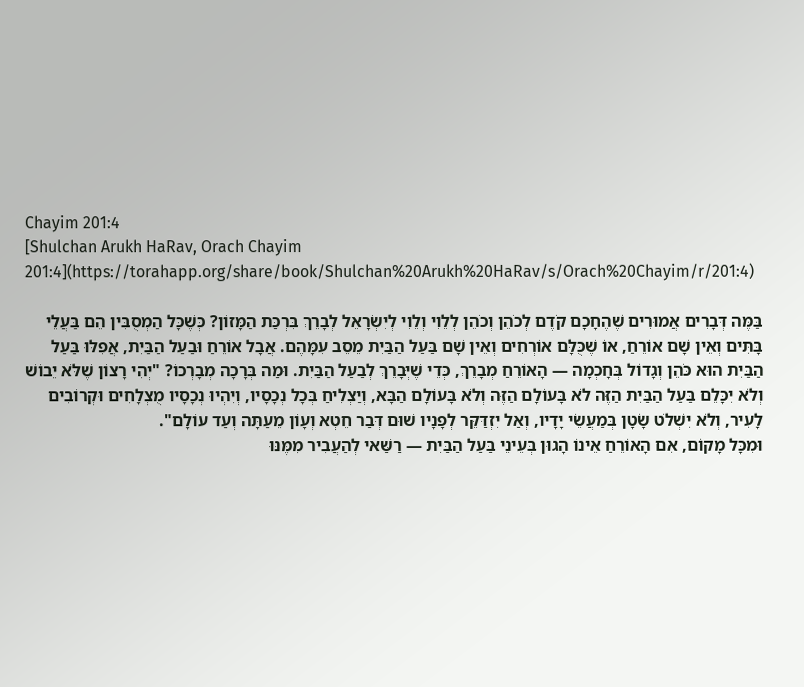Chayim 201:4
[Shulchan Arukh HaRav, Orach Chayim 201:4](https://torahapp.org/share/book/Shulchan%20Arukh%20HaRav/s/Orach%20Chayim/r/201:4)

בַּמֶּה דְּבָרִים אֲמוּרִים שֶׁהֶחָכָם קֹדֶם לְכֹהֵן וְכֹהֵן לְלֵוִי וְלֵוִי לְיִשְׂרָאֵל לְבָרֵךְ בִּרְכַּת הַמָּזוֹן? כְּשֶׁכָּל הַמְסֻבִּין הֵם בַּעֲלֵי בָּתִּים וְאֵין שָׁם אוֹרֵחַ, אוֹ שֶׁכֻּלָּם אוֹרְחִים וְאֵין שָׁם בַּעַל הַבַּיִת מֵסֵב עִמָּהֶם. אֲבָל אוֹרֵחַ וּבַעַל הַבַּיִת, אֲפִלּוּ בַּעַל הַבַּיִת הוּא כֹּהֵן וְגָדוֹל בְּחָכְמָה — הָאוֹרֵחַ מְבָרֵךְ, כְּדֵי שֶׁיְּבָרֵךְ לְבַעַל הַבַּיִת. וּמַה בְּרָכָה מְבָרְכוֹ? "יְהִי רָצוֹן שֶׁלֹּא יֵבוֹשׁ וְלֹא יִכָּלֵם בַּעַל הַבַּיִת הַזֶּה לֹא בָּעוֹלָם הַזֶּה וְלֹא בָּעוֹלָם הַבָּא, וְיַצְלִיחַ בְּכָל נְכָסָיו, וְיִהְיוּ נְכָסָיו מֻצְלָחִים וּקְרוֹבִים לָעִיר, וְלֹא יִשְׁלֹט שָׂטָן בְּמַעֲשֵׂי יָדָיו, וְאַל יִזְדַּקֵּר לְפָנָיו שׁוּם דְּבַר חֵטְא וְעָוֹן מֵעַתָּה וְעַד עוֹלָם".
וּמִכָּל מָקוֹם, אִם הָאוֹרֵחַ אֵינוֹ הָגוּן בְּעֵינֵי בַּעַל הַבַּיִת — רַשַּׁאי לְהַעֲבִיר מִמֶּנּוּ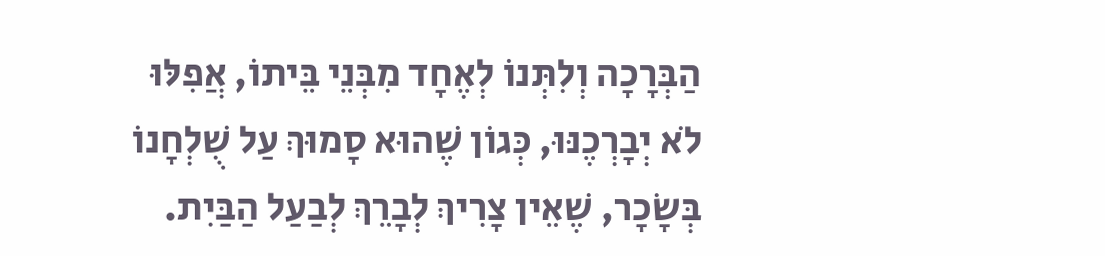הַבְּרָכָה וְלִתְּנוֹ לְאֶחָד מִבְּנֵי בֵּיתוֹ, אֲפִלּוּ לֹא יְבָרְכֶנּוּ, כְּגוֹן שֶׁהוּא סָמוּךְ עַל שֻׁלְחָנוֹ בְּשָׂכָר, שֶׁאֵין צָרִיךְ לְבָרֵךְ לְבַעַל הַבַּיִת.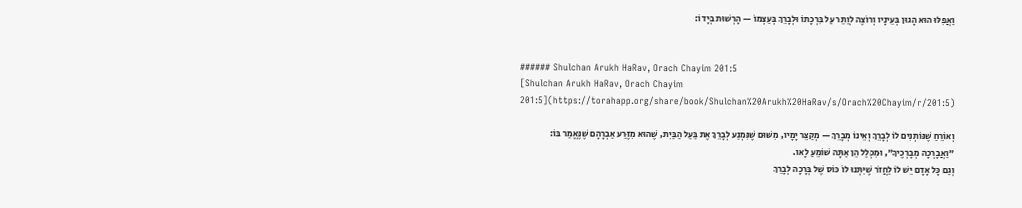וַאֲפִלּוּ הוּא הָגוּן בְּעֵינָיו וְרוֹצֶה לְוַתֵּר עַל בִּרְכָתוֹ וּלְבָרֵךְ בְּעַצְמוֹ — הָרְשׁוּת בְּיָדוֹ:


###### Shulchan Arukh HaRav, Orach Chayim 201:5
[Shulchan Arukh HaRav, Orach Chayim 201:5](https://torahapp.org/share/book/Shulchan%20Arukh%20HaRav/s/Orach%20Chayim/r/201:5)

וְאוֹרֵחַ שֶׁנּוֹתְנִים לוֹ לְבָרֵךְ וְאֵינוֹ מְבָרֵךְ — מְקַצֵּר יָמָיו, מִשּׁוּם שֶׁנִּמְנַע לְבָרֵךְ אֶת בַּעַל הַבַּיִת, שֶׁהוּא מִזֶּרַע אַבְרָהָם שֶׁנֶּאֱמַר בּוֹ: "וַאֲבָרְכָה מְבָרְכֶיךָ", וּמִכְּלַל הֵן אַתָּה שׁוֹמֵעַ לָאו.
וְגַם כָּל אָדָם יֵשׁ לוֹ לַחֲזֹר שֶׁיִּתְּנוּ לוֹ כּוֹס שֶׁל בְּרָכָה לְבָרֵךְ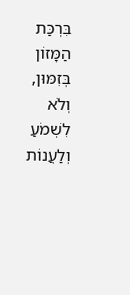בִּרְכַּת הַמָּזוֹן בְּזִמּוּן, וְלֹא לִשְׁמֹעַ וְלַעֲנוֹת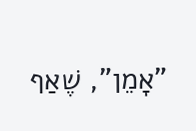"אָמֵן", שֶׁאַף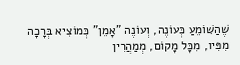שֶׁהַשּׁוֹמֵעַ כְּעוֹנֶה, וְעוֹנֶה "אָמֵן" כְּמוֹצִיא בְּרָכָה מִפִּיו, מִכָּל מָקוֹם, מְמַהֲרִין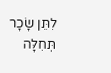לִתֵּן שָׂכָר תְּחִלָּה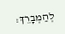לְהַמְבָרֵךְ: